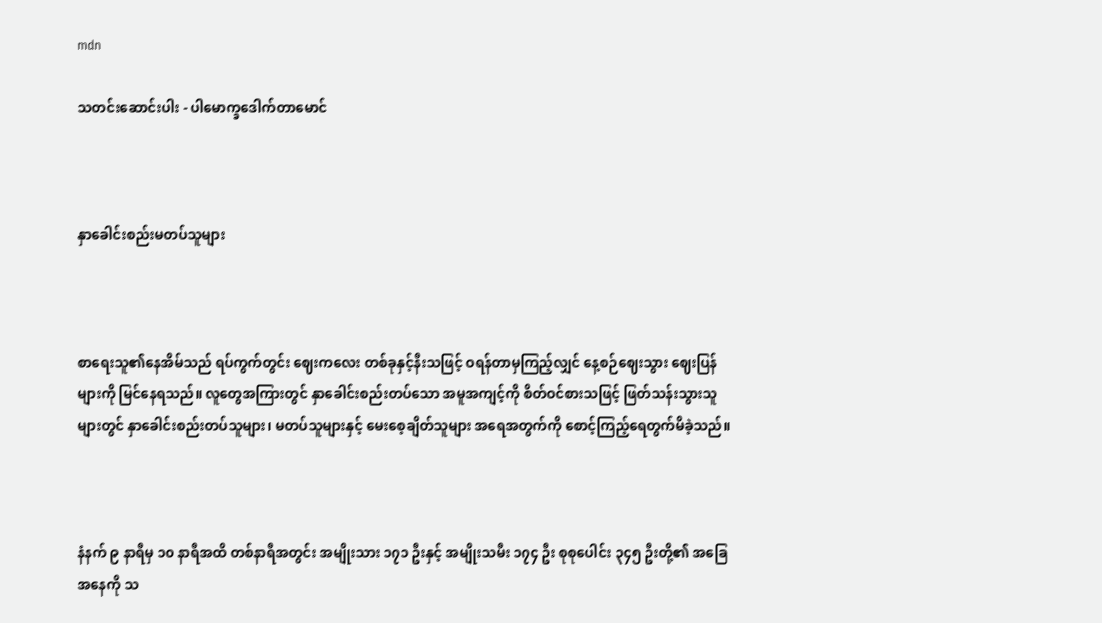mdn

သတင်းဆောင်းပါး - ပါမောက္ခဒေါက်တာမောင်



နှာခေါင်းစည်းမတပ်သူများ



စာရေးသူ၏နေအိမ်သည် ရပ်ကွက်တွင်း ဈေးကလေး တစ်ခုနှင့်နီးသဖြင့် ဝရန်တာမှကြည့်လျှင် နေ့စဉ်ဈေးသွား ဈေးပြန်များကို မြင်နေရသည်။ လူတွေအကြားတွင် နှာခေါင်းစည်းတပ်သော အမူအကျင့်ကို စိတ်ဝင်စားသဖြင့် ဖြတ်သန်းသွားသူများတွင် နှာခေါင်းစည်းတပ်သူများ၊ မတပ်သူများနှင့် မေးစေ့ချိတ်သူများ အရေအတွက်ကို စောင့်ကြည့်ရေတွက်မိခဲ့သည်။



နံနက် ၉ နာရီမှ ၁၀ နာရီအထိ တစ်နာရီအတွင်း အမျိုးသား ၁၇၁ ဦးနှင့် အမျိုးသမီး ၁၇၄ ဦး စုစုပေါင်း ၃၄၅ ဦးတို့၏ အခြေအနေကို သ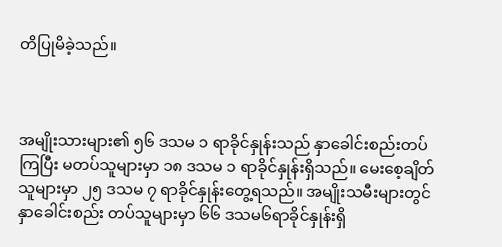တိပြုမိခဲ့သည်။



အမျိုးသားများ၏ ၅၆ ဒသမ ၁ ရာခိုင်နှုန်းသည် နှာခေါင်းစည်းတပ်ကြပြီး မတပ်သူများမှာ ၁၈ ဒသမ ၁ ရာခိုင်နှုန်းရှိသည်။ မေးစေ့ချိတ်သူများမှာ ၂၅ ဒသမ ၇ ရာခိုင်နှုန်းတွေ့ရသည်။ အမျိုးသမီးများတွင် နှာခေါင်းစည်း တပ်သူများမှာ ၆၆ ဒသမ၆ရာခိုင်နှုန်းရှိ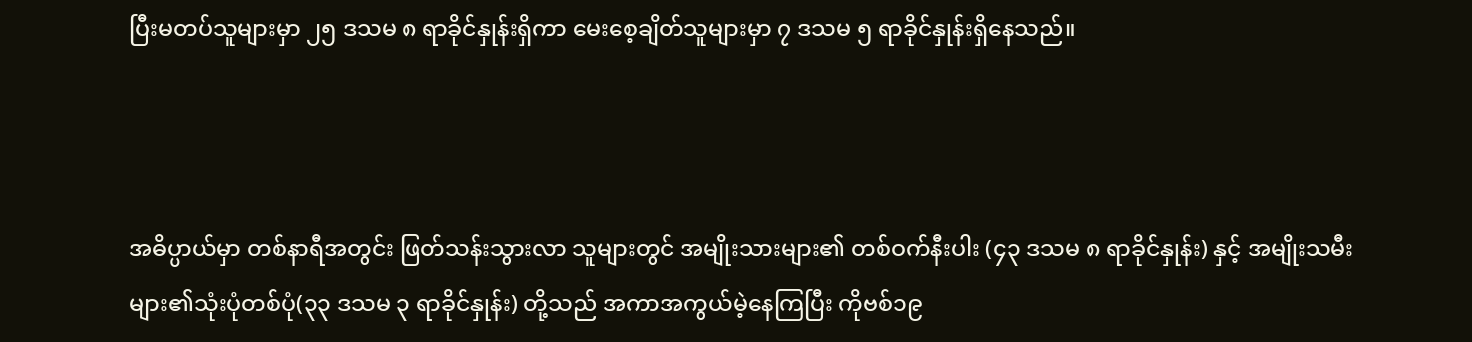ပြီးမတပ်သူများမှာ ၂၅ ဒသမ ၈ ရာခိုင်နှုန်းရှိကာ မေးစေ့ချိတ်သူများမှာ ၇ ဒသမ ၅ ရာခိုင်နှုန်းရှိနေသည်။



အဓိပ္ပာယ်မှာ တစ်နာရီအတွင်း ဖြတ်သန်းသွားလာ သူများတွင် အမျိုးသားများ၏ တစ်ဝက်နီးပါး (၄၃ ဒသမ ၈ ရာခိုင်နှုန်း) နှင့် အမျိုးသမီးများ၏သုံးပုံတစ်ပုံ(၃၃ ဒသမ ၃ ရာခိုင်နှုန်း) တို့သည် အကာအကွယ်မဲ့နေကြပြီး ကိုဗစ်၁၉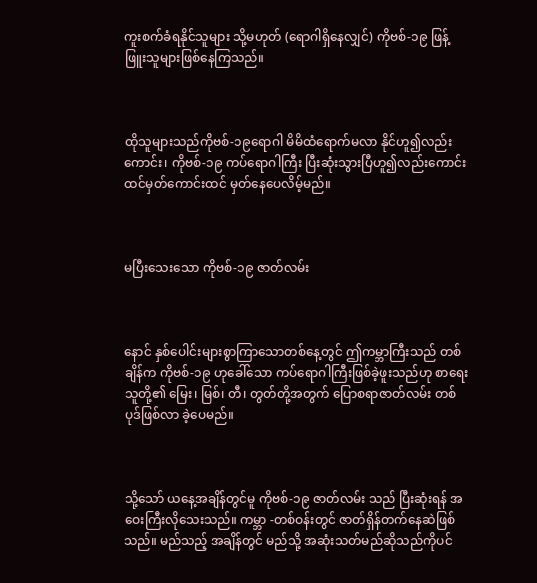ကူးစက်ခံရနိုင်သူများ သို့မဟုတ် (ရောဂါရှိနေလျှင်) ကိုဗစ်-၁၉ ဖြန့်ဖြူးသူများဖြစ်နေကြသည်။



ထိုသူများသည်ကိုဗစ်-၁၉ရောဂါ မိမိထံရောက်မလာ နိုင်ဟူ၍လည်းကောင်း၊ ကိုဗစ်-၁၉ ကပ်ရောဂါကြီး ပြီးဆုံးသွားပြီဟူ၍လည်းကောင်း ထင်မှတ်ကောင်းထင် မှတ်နေပေလိမ့်မည်။



မပြီးသေးသော ကိုဗစ်-၁၉ ဇာတ်လမ်း



နောင် နှစ်ပေါင်းများစွာကြာသောတစ်နေ့တွင် ဤကမ္ဘာကြီးသည် တစ်ချိန်က ကိုဗစ်-၁၉ ဟုခေါ်သော ကပ်ရောဂါကြီးဖြစ်ခဲ့ဖူးသည်ဟု စာရေးသူတို့၏ မြေး၊ မြစ်၊ တီ၊ တွတ်တို့အတွက် ပြောစရာဇာတ်လမ်း တစ်ပုဒ်ဖြစ်လာ ခဲ့ပေမည်။



သို့သော် ယနေ့အချိန်တွင်မူ ကိုဗစ်-၁၉ ဇာတ်လမ်း သည် ပြီးဆုံးရန် အဝေးကြီးလိုသေးသည်။ ကမ္ဘာ -တစ်ဝန်းတွင် ဇာတ်ရှိန်တက်နေဆဲဖြစ်သည်။ မည်သည့် အချိန်တွင် မည်သို့ အဆုံးသတ်မည်ဆိုသည်ကိုပင်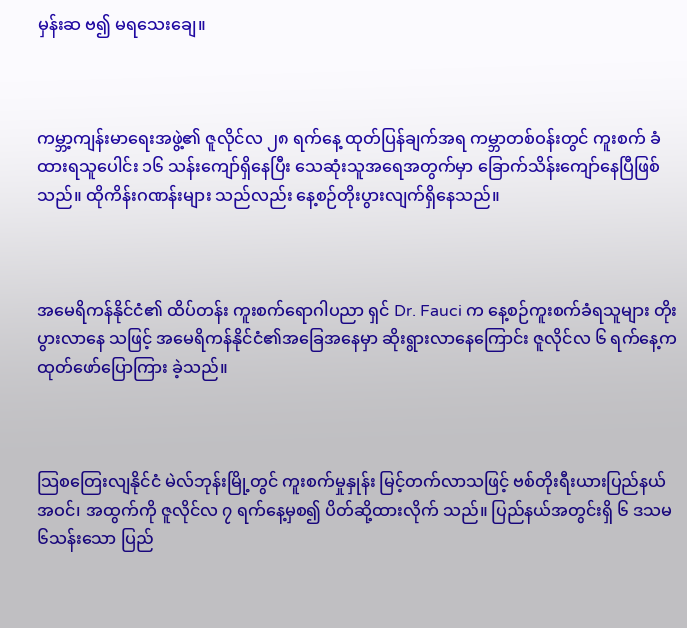မှန်းဆ ဗ၍ မရသေးချေ။



ကမ္ဘာ့ကျန်းမာရေးအဖွဲ့၏ ဇူလိုင်လ ၂၈ ရက်နေ့ ထုတ်ပြန်ချက်အရ ကမ္ဘာတစ်ဝန်းတွင် ကူးစက် ခံထားရသူပေါင်း ၁၆ သန်းကျော်ရှိနေပြီး သေဆုံးသူအရေအတွက်မှာ ခြောက်သိန်းကျော်နေပြီဖြစ်သည်။ ထိုကိန်းဂဏန်းများ သည်လည်း နေ့စဉ်တိုးပွားလျက်ရှိနေသည်။



အမေရိကန်နိုင်ငံ၏ ထိပ်တန်း ကူးစက်ရောဂါပညာ ရှင် Dr. Fauci က နေ့စဉ်ကူးစက်ခံရသူများ တိုးပွားလာနေ သဖြင့် အမေရိကန်နိုင်ငံ၏အခြေအနေမှာ ဆိုးရွားလာနေကြောင်း ဇူလိုင်လ ၆ ရက်နေ့က ထုတ်ဖော်ပြောကြား ခဲ့သည်။



သြစတြေးလျနိုင်ငံ မဲလ်ဘုန်းမြို့တွင် ကူးစက်မှုနှုန်း မြင့်တက်လာသဖြင့် ဗစ်တိုးရီးယားပြည်နယ် အဝင်၊ အထွက်ကို ဇူလိုင်လ ၇ ရက်နေ့မှစ၍ ပိတ်ဆို့ထားလိုက် သည်။ ပြည်နယ်အတွင်းရှိ ၆ ဒသမ ၆သန်းသော ပြည်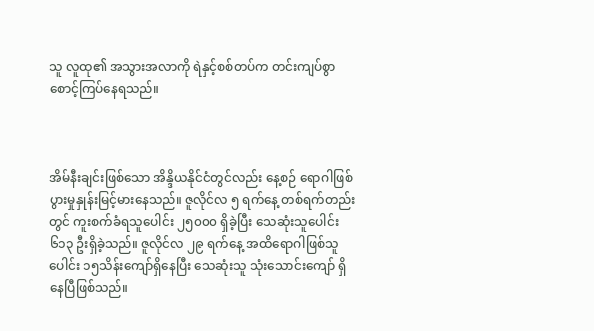သူ လူထု၏ အသွားအလာကို ရဲနှင့်စစ်တပ်က တင်းကျပ်စွာ စောင့်ကြပ်နေရသည်။



အိမ်နီးချင်းဖြစ်သော အိန္ဒိယနိုင်ငံတွင်လည်း နေ့စဉ် ရောဂါဖြစ်ပွားမှုနှုန်းမြင့်မားနေသည်။ ဇူလိုင်လ ၅ ရက်နေ့ တစ်ရက်တည်းတွင် ကူးစက်ခံရသူပေါင်း ၂၅၀၀၀ ရှိခဲ့ပြီး သေဆုံးသူပေါင်း ၆၁၃ ဦးရှိခဲ့သည်။ ဇူလိုင်လ ၂၉ ရက်နေ့ အထိရောဂါဖြစ်သူပေါင်း ၁၅သိန်းကျော်ရှိနေပြီး သေဆုံးသူ သုံးသောင်းကျော် ရှိနေပြီဖြစ်သည်။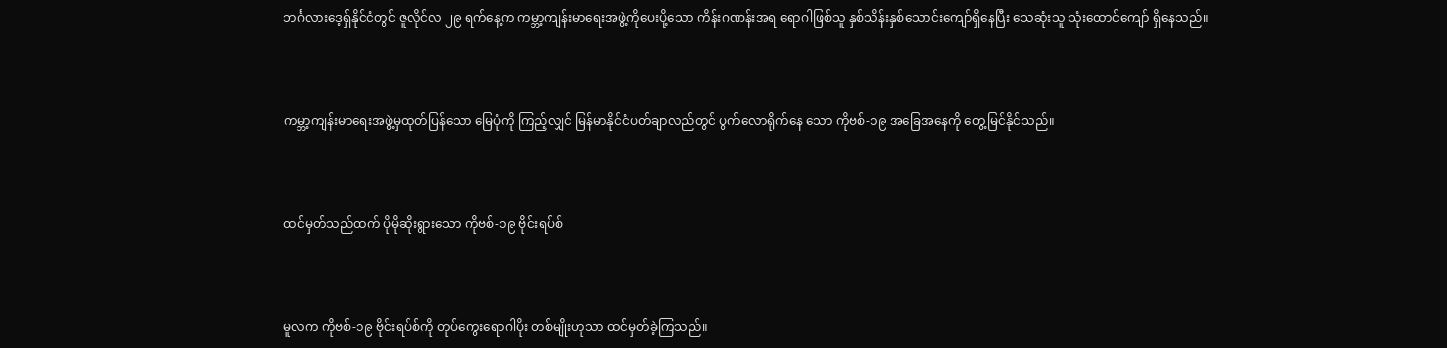ဘင်္ဂလားဒေ့ရှ်နိုင်ငံတွင် ဇူလိုင်လ ၂၉ ရက်နေ့က ကမ္ဘာ့ကျန်းမာရေးအဖွဲ့ကိုပေးပို့သော ကိန်းဂဏန်းအရ ရောဂါဖြစ်သူ နှစ်သိန်းနှစ်သောင်းကျော်ရှိနေပြီး သေဆုံးသူ သုံးထောင်ကျော် ရှိနေသည်။



ကမ္ဘာ့ကျန်းမာရေးအဖွဲ့မှထုတ်ပြန်သော မြေပုံကို ကြည့်လျှင် မြန်မာနိုင်ငံပတ်ချာလည်တွင် ပွက်လောရိုက်နေ သော ကိုဗစ်-၁၉ အခြေအနေကို တွေ့မြင်နိုင်သည်။



ထင်မှတ်သည်ထက် ပိုမိုဆိုးရွားသော ကိုဗစ်-၁၉ ဗိုင်းရပ်စ်



မူလက ကိုဗစ်-၁၉ ဗိုင်းရပ်စ်ကို တုပ်ကွေးရောဂါပိုး တစ်မျိုးဟုသာ ထင်မှတ်ခဲ့ကြသည်။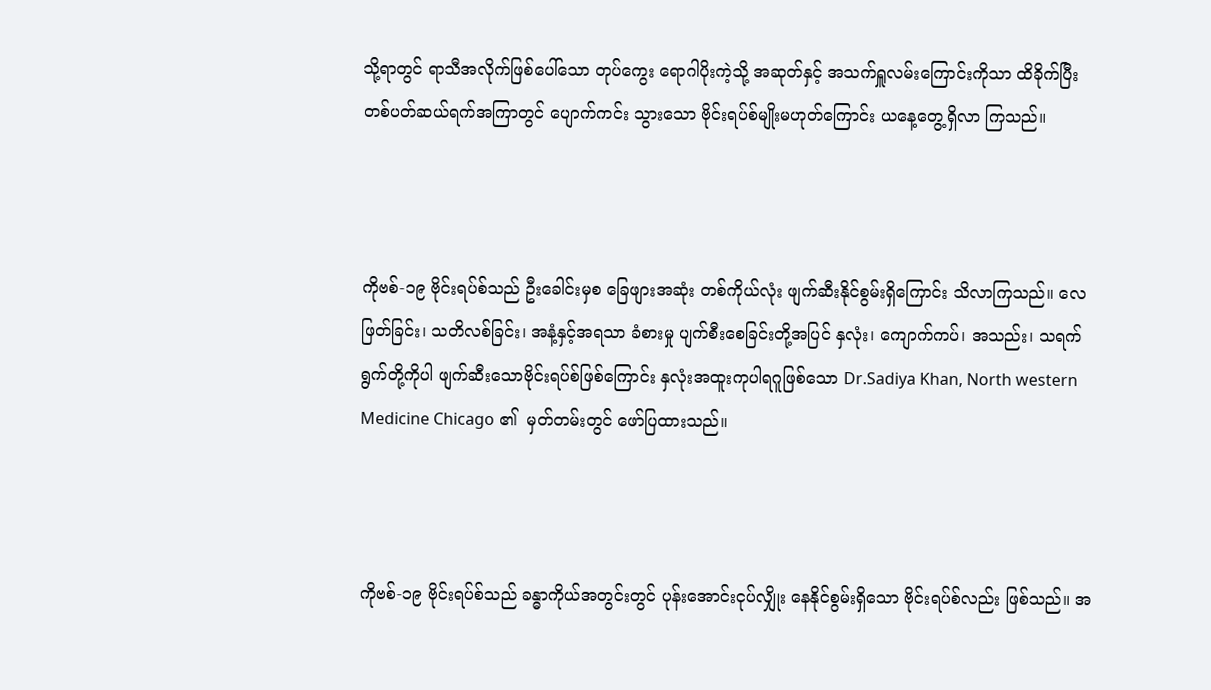သို့ရာတွင် ရာသီအလိုက်ဖြစ်ပေါ်သော တုပ်ကွေး ရောဂါပိုးကဲ့သို့ အဆုတ်နှင့် အသက်ရှူလမ်းကြောင်းကိုသာ ထိခိုက်ပြီး တစ်ပတ်ဆယ်ရက်အကြာတွင် ပျောက်ကင်း သွားသော ဗိုင်းရပ်စ်မျိုးမဟုတ်ကြောင်း ယနေ့တွေ့ရှိလာ ကြသည်။



ကိုဗစ်-၁၉ ဗိုင်းရပ်စ်သည် ဦးခေါင်းမှစ ခြေဖျားအဆုံး တစ်ကိုယ်လုံး ဖျက်ဆီးနိုင်စွမ်းရှိကြောင်း သိလာကြသည်။ လေဖြတ်ခြင်း၊ သတိလစ်ခြင်း၊ အနံ့နှင့်အရသာ ခံစားမှု ပျက်စီးစေခြင်းတို့အပြင် နှလုံး၊ ကျောက်ကပ်၊ အသည်း၊ သရက်ရွက်တို့ကိုပါ ဖျက်ဆီးသောဗိုင်းရပ်စ်ဖြစ်ကြောင်း နှလုံးအထူးကုပါရဂူဖြစ်သော Dr.Sadiya Khan, North western Medicine Chicago ၏  မှတ်တမ်းတွင် ဖော်ပြထားသည်။



ကိုဗစ်-၁၉ ဗိုင်းရပ်စ်သည် ခန္ဓာကိုယ်အတွင်းတွင် ပုန်းအောင်းငုပ်လျှိုး နေနိုင်စွမ်းရှိသော ဗိုင်းရပ်စ်လည်း ဖြစ်သည်။ အ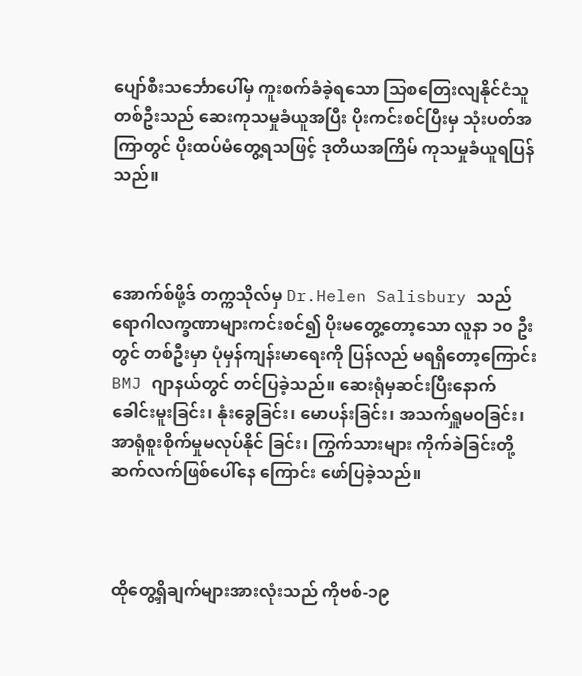ပျော်စီးသင်္ဘောပေါ်မှ ကူးစက်ခံခဲ့ရသော သြစတြေးလျနိုင်ငံသူတစ်ဦးသည် ဆေးကုသမှုခံယူအပြီး ပိုးကင်းစင်ပြီးမှ သုံးပတ်အကြာတွင် ပိုးထပ်မံတွေ့ရသဖြင့် ဒုတိယအကြိမ် ကုသမှုခံယူရပြန်သည်။



အောက်စ်ဖို့ဒ် တက္ကသိုလ်မှ Dr.Helen Salisbury သည် ရောဂါလက္ခဏာများကင်းစင်၍ ပိုးမတွေ့တော့သော လူနာ ၁၀ ဦးတွင် တစ်ဦးမှာ ပုံမှန်ကျန်းမာရေးကို ပြန်လည် မရရှိတော့ကြောင်း BMJ ဂျာနယ်တွင် တင်ပြခဲ့သည်။ ဆေးရုံမှဆင်းပြီးနောက် ခေါင်းမူးခြင်း၊ နုံးခွေခြင်း၊ မောပန်းခြင်း၊ အသက်ရှူမဝခြင်း၊ အာရုံစူးစိုက်မှုမလုပ်နိုင် ခြင်း၊ ကြွက်သားများ ကိုက်ခဲခြင်းတို့ဆက်လက်ဖြစ်ပေါ်နေ ကြောင်း ဖော်ပြခဲ့သည်။



ထိုတွေ့ရှိချက်များအားလုံးသည် ကိုဗစ်-၁၉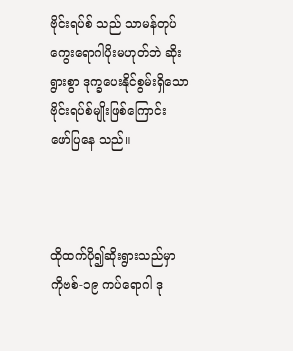ဗိုင်းရပ်စ် သည် သာမန်တုပ်ကွေးရောဂါပိုးမဟုတ်ဘဲ ဆိုးရွားစွာ ဒုက္ခပေးနိုင်စွမ်းရှိသော ဗိုင်းရပ်စ်မျိုးဖြစ်ကြောင်း ဖော်ပြနေ သည်။



ထိုထက်ပို၍ဆိုးရွားသည်မှာ ကိုဗစ်-၁၉ ကပ်ရောဂါ ဒု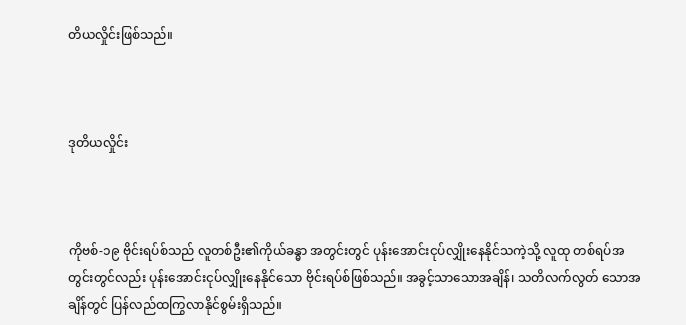တိယလှိုင်းဖြစ်သည်။



ဒုတိယလှိုင်း



ကိုဗစ်-၁၉ ဗိုင်းရပ်စ်သည် လူတစ်ဦး၏ကိုယ်ခန္ဓာ အတွင်းတွင် ပုန်းအောင်းငုပ်လျှိုးနေနိုင်သကဲ့သို့ လူထု တစ်ရပ်အတွင်းတွင်လည်း ပုန်းအောင်းငုပ်လျှိုးနေနိုင်သော ဗိုင်းရပ်စ်ဖြစ်သည်။ အခွင့်သာသောအချိန်၊ သတိလက်လွတ် သောအချိန်တွင် ပြန်လည်ထကြွလာနိုင်စွမ်းရှိသည်။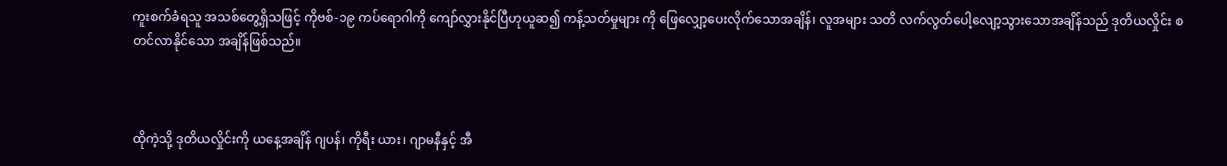ကူးစက်ခံရသူ အသစ်တွေ့ရှိသဖြင့် ကိုဗစ်-၁၉ ကပ်ရောဂါကို ကျော်လွှားနိုင်ပြီဟုယူဆ၍ ကန့်သတ်မှုများ ကို ဖြေလျှော့ပေးလိုက်သောအချိန်၊ လူအများ သတိ လက်လွတ်ပေါ့လျော့သွားသောအချိန်သည် ဒုတိယလှိုင်း စတင်လာနိုင်သော အချိန်ဖြစ်သည်။



ထိုကဲ့သို့ ဒုတိယလှိုင်းကို ယနေ့အချိန် ဂျပန်၊ ကိုရီး ယား၊ ဂျာမနီနှင့် အီ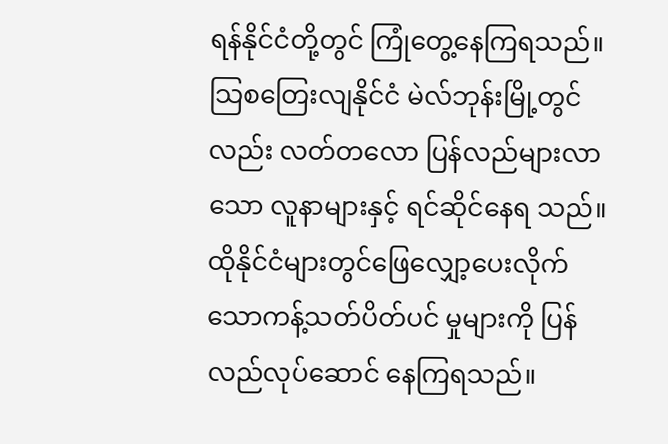ရန်နိုင်ငံတို့တွင် ကြုံတွေ့နေကြရသည်။ သြစတြေးလျနိုင်ငံ မဲလ်ဘုန်းမြို့တွင်လည်း လတ်တလော ပြန်လည်များလာသော လူနာများနှင့် ရင်ဆိုင်နေရ သည်။ ထိုနိုင်ငံများတွင်ဖြေလျှော့ပေးလိုက်သောကန့်သတ်ပိတ်ပင် မှုများကို ပြန်လည်လုပ်ဆောင် နေကြရသည်။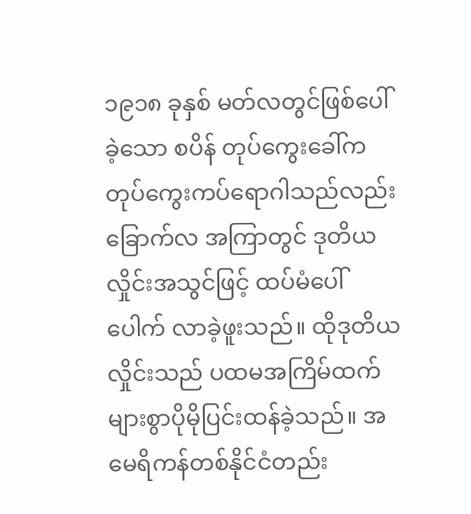၁၉၁၈ ခုနှစ် မတ်လတွင်ဖြစ်ပေါ်ခဲ့သော စပိန် တုပ်ကွေးခေါ်ကတုပ်ကွေးကပ်ရောဂါသည်လည်းခြောက်လ အကြာတွင် ဒုတိယလှိုင်းအသွင်ဖြင့် ထပ်မံပေါ်ပေါက် လာခဲ့ဖူးသည်။ ထိုဒုတိယလှိုင်းသည် ပထမအကြိမ်ထက် များစွာပိုမိုပြင်းထန်ခဲ့သည်။ အမေရိကန်တစ်နိုင်ငံတည်း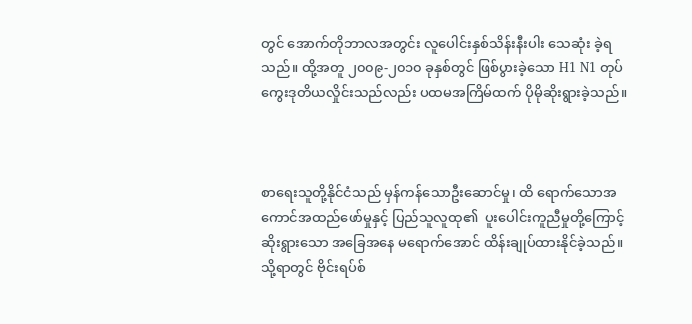တွင် အောက်တိုဘာလအတွင်း လူပေါင်းနှစ်သိန်းနီးပါး သေဆုံး ခဲ့ရသည်။ ထို့အတူ ၂၀၀၉-၂၀၁၀ ခုနှစ်တွင် ဖြစ်ပွားခဲ့သော H1 N1 တုပ်ကွေးဒုတိယလှိုင်းသည်လည်း ပထမအကြိမ်ထက် ပိုမိုဆိုးရွားခဲ့သည်။



စာရေးသူတို့နိုင်ငံသည် မှန်ကန်သောဦးဆောင်မှု၊ ထိ ရောက်သောအကောင်အထည်ဖော်မှုနှင့် ပြည်သူလူထု၏  ပူးပေါင်းကူညီမှုတို့ကြောင့် ဆိုးရွားသော အခြေအနေ မရောက်အောင် ထိန်းချုပ်ထားနိုင်ခဲ့သည်။ သို့ရာတွင် ဗိုင်းရပ်စ်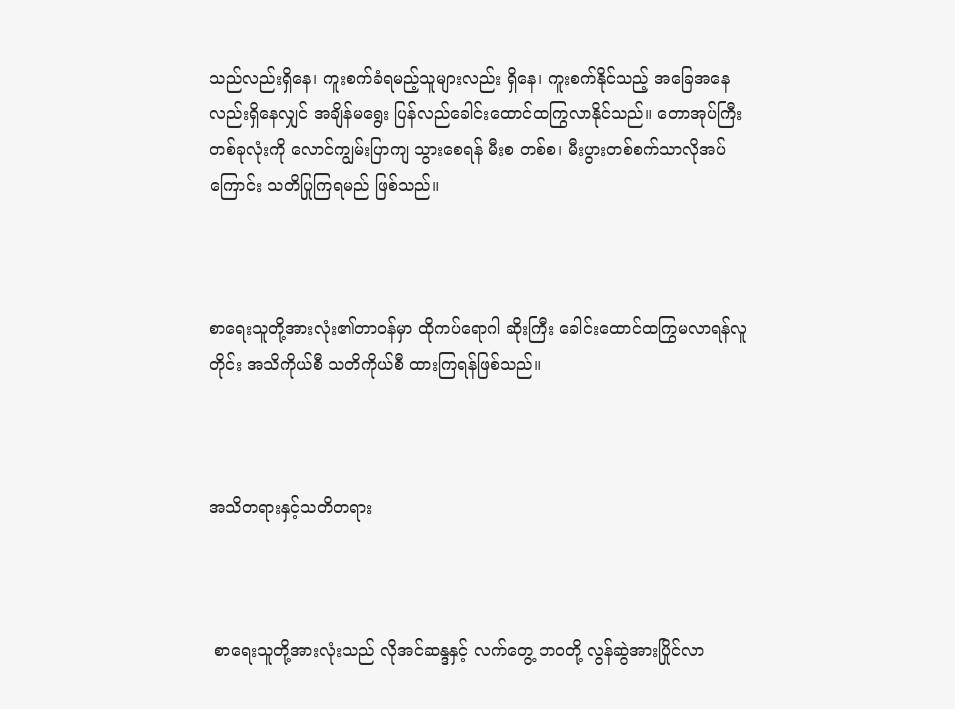သည်လည်းရှိနေ၊ ကူးစက်ခံရမည့်သူများလည်း ရှိနေ၊ ကူးစက်နိုင်သည့် အခြေအနေလည်းရှိနေလျှင် အချိန်မရွေး ပြန်လည်ခေါင်းထောင်ထကြွလာနိုင်သည်။ တောအုပ်ကြီးတစ်ခုလုံးကို လောင်ကျွမ်းပြာကျ သွားစေရန် မီးစ တစ်စ၊ မီးပွားတစ်စက်သာလိုအပ်ကြောင်း သတိပြုကြရမည် ဖြစ်သည်။



စာရေးသူတို့အားလုံး၏တာဝန်မှာ ထိုကပ်ရောဂါ ဆိုးကြီး ခေါင်းထောင်ထကြွမလာရန်လူတိုင်း အသိကိုယ်စီ သတိကိုယ်စီ ထားကြရန်ဖြစ်သည်။



အသိတရားနှင့်သတိတရား



 စာရေးသူတို့အားလုံးသည် လိုအင်ဆန္ဒနှင့် လက်တွေ့ ဘဝတို့ လွန်ဆွဲအားပြိုင်လာ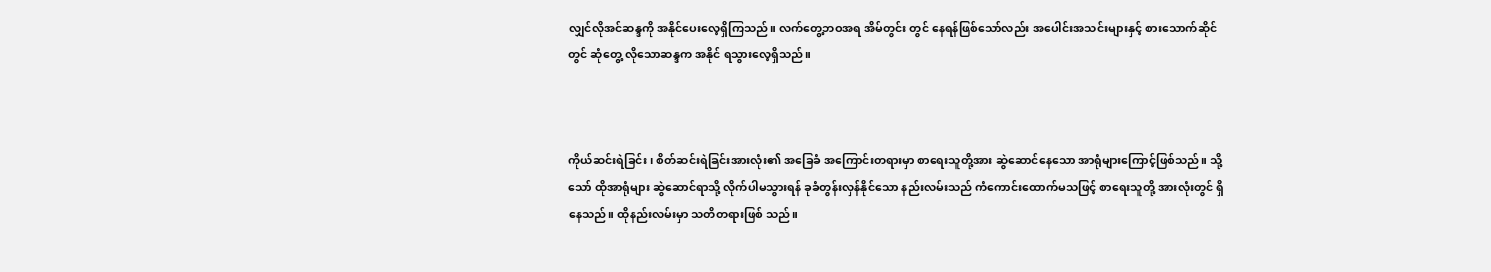လျှင်လိုအင်ဆန္ဒကို အနိုင်ပေးလေ့ရှိကြသည်။ လက်တွေ့ဘဝအရ အိမ်တွင်း တွင် နေရန်ဖြစ်သော်လည်း အပေါင်းအသင်းများနှင့် စားသောက်ဆိုင်တွင် ဆုံတွေ့ လိုသောဆန္ဒက အနိုင် ရသွားလေ့ရှိသည်။



ကိုယ်ဆင်းရဲခြင်း၊ စိတ်ဆင်းရဲခြင်းအားလုံး၏ အခြေခံ အကြောင်းတရားမှာ စာရေးသူတို့အား ဆွဲဆောင်နေသော အာရုံများကြောင့်ဖြစ်သည်။ သို့သော် ထိုအာရုံများ ဆွဲဆောင်ရာသို့ လိုက်ပါမသွားရန် ခုခံတွန်းလှန်နိုင်သော နည်းလမ်းသည် ကံကောင်းထောက်မသဖြင့် စာရေးသူတို့ အားလုံးတွင် ရှိနေသည်။ ထိုနည်းလမ်းမှာ သတိတရားဖြစ် သည်။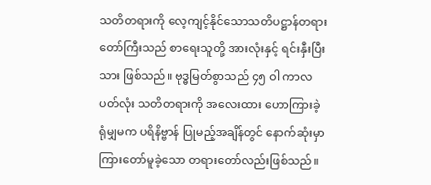သတိတရားကို လေ့ကျင့်နိုင်သောသတိပဋ္ဌာန်တရား တော်ကြီးသည် စာရေးသူတို့ အားလုံးနှင့် ရင်းနှီးပြီးသား ဖြစ်သည်။ ဗုဒ္ဓမြတ်စွာသည် ၄၅ ဝါ ကာလပတ်လုံး သတိတရားကို အလေးထား ဟောကြားခဲ့ရုံမျှမက ပရိနိဗ္ဗာန် ပြုမည့်အချိန်တွင် နောက်ဆုံးမှာကြားတော်မူခဲ့သော တရားတော်လည်းဖြစ်သည်။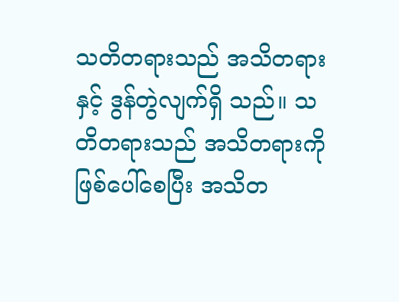သတိတရားသည် အသိတရားနှင့် ဒွန်တွဲလျက်ရှိ သည်။ သတိတရားသည် အသိတရားကို ဖြစ်ပေါ်စေပြီး အသိတ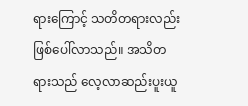ရားကြောင့် သတိတရားလည်း ဖြစ်ပေါ်လာသည်။ အသိတရားသည် လေ့လာဆည်းပူးယူ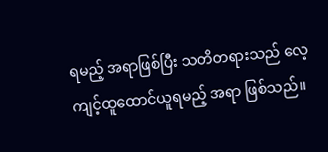ရမည့် အရာဖြစ်ပြီး သတိတရားသည် လေ့ကျင့်ထူထောင်ယူရမည့် အရာ ဖြစ်သည်။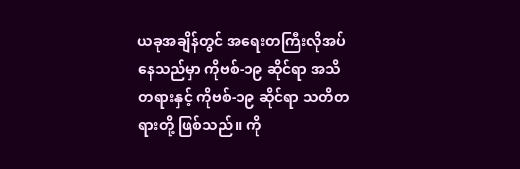ယခုအချိန်တွင် အရေးတကြီးလိုအပ်နေသည်မှာ ကိုဗစ်-၁၉ ဆိုင်ရာ အသိတရားနှင့် ကိုဗစ်-၁၉ ဆိုင်ရာ သတိတရားတို့ ဖြစ်သည်။ ကို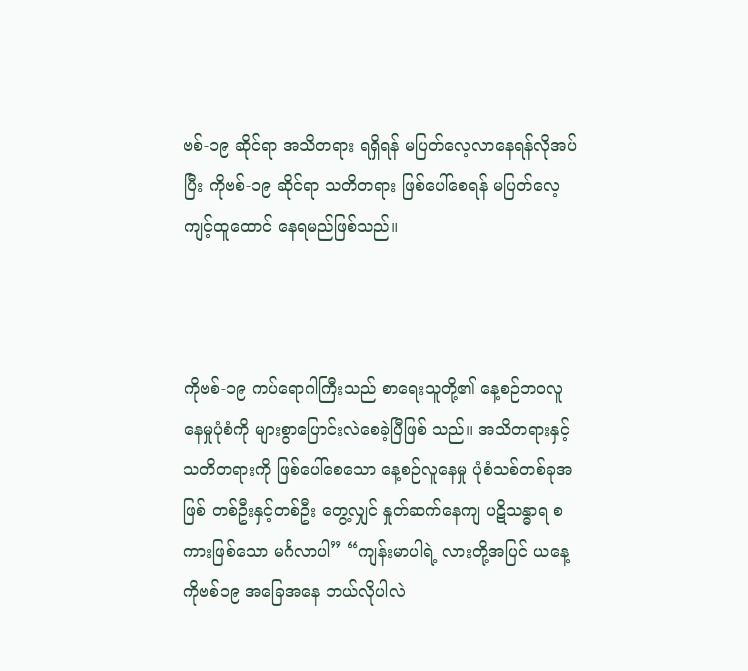ဗစ်-၁၉ ဆိုင်ရာ အသိတရား ရရှိရန် မပြတ်လေ့လာနေရန်လိုအပ်ပြီး ကိုဗစ်-၁၉ ဆိုင်ရာ သတိတရား ဖြစ်ပေါ်စေရန် မပြတ်လေ့ကျင့်ထူထောင် နေရမည်ဖြစ်သည်။



ကိုဗစ်-၁၉ ကပ်ရောဂါကြီးသည် စာရေးသူတို့၏ နေ့စဉ်ဘဝလူနေမှုပုံစံကို များစွာပြောင်းလဲစေခဲ့ပြီဖြစ် သည်။ အသိတရားနှင့်သတိတရားကို ဖြစ်ပေါ်စေသော နေ့စဉ်လူနေမှု ပုံစံသစ်တစ်ခုအဖြစ် တစ်ဦးနှင့်တစ်ဦး တွေ့လျှင် နှုတ်ဆက်နေကျ ပဋိသန္ဓာရ စကားဖြစ်သော မင်္ဂလာပါ” “ကျန်းမာပါရဲ့ လားတို့အပြင် ယနေ့ ကိုဗစ်၁၉ အခြေအနေ ဘယ်လိုပါလဲ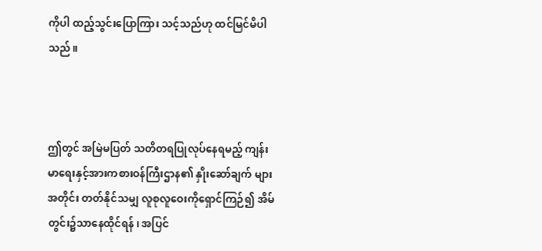ကိုပါ ထည့်သွင်းပြောကြား သင့်သည်ဟု ထင်မြင်မိပါသည်။



ဤတွင် အမြဲမပြတ် သတိတရပြုလုပ်နေရမည့် ကျန်းမာရေးနှင့်အားကစားဝန်ကြီးဌာန၏ နှိုးဆော်ချက် များအတိုင်း တတ်နိုင်သမျှ လူစုလူဝေးကိုရှောင်ကြဉ်၍ အိမ်တွင်း၌သာနေထိုင်ရန်၊ အပြင်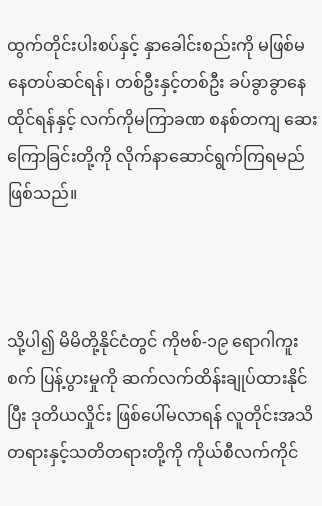ထွက်တိုင်းပါးစပ်နှင့် နှာခေါင်းစည်းကို မဖြစ်မနေတပ်ဆင်ရန်၊ တစ်ဦးနှင့်တစ်ဦး ခပ်ခွာခွာနေထိုင်ရန်နှင့် လက်ကိုမကြာခဏ စနစ်တကျ ဆေးကြောခြင်းတို့ကို လိုက်နာဆောင်ရွက်ကြရမည် ဖြစ်သည်။



သို့ပါ၍ မိမိတို့နိုင်ငံတွင် ကိုဗစ်-၁၉ ရောဂါကူးစက် ပြန့်ပွားမှုကို ဆက်လက်ထိန်းချုပ်ထားနိုင်ပြီး ဒုတိယလှိုင်း ဖြစ်ပေါ်မလာရန် လူတိုင်းအသိတရားနှင့်သတိတရားတို့ကို ကိုယ်စီလက်ကိုင်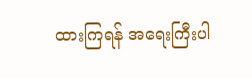ထားကြရန် အရေးကြီးပါ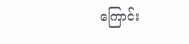ကြောင်း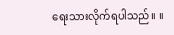ရေးသားလိုက်ရပါသည်။ ။